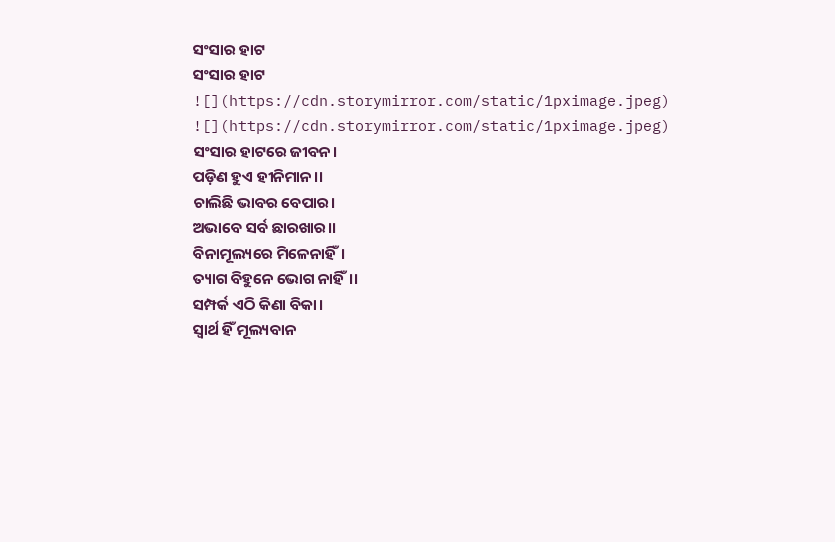ସଂସାର ହାଟ
ସଂସାର ହାଟ
![](https://cdn.storymirror.com/static/1pximage.jpeg)
![](https://cdn.storymirror.com/static/1pximage.jpeg)
ସଂସାର ହାଟରେ ଜୀବନ।
ପଡ଼ିଣ ହୁଏ ହୀନିମାନ।।
ଚାଲିଛି ଭାବର ବେପାର।
ଅଭାବେ ସର୍ବ ଛାରଖାର।।
ବିନାମୂଲ୍ୟରେ ମିଳେନାହିଁ।
ତ୍ୟାଗ ବିହୁନେ ଭୋଗ ନାହିଁ।।
ସମ୍ପର୍କ ଏଠି କିଣା ବିକା।
ସ୍ୱାର୍ଥ ହିଁ ମୂଲ୍ୟବାନ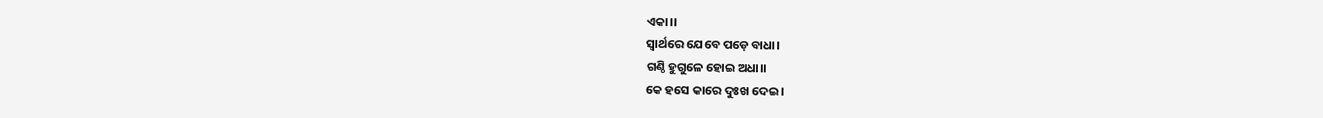ଏକା।।
ସ୍ୱାର୍ଥରେ ଯେବେ ପଡ଼େ ବାଧା।
ଗଣ୍ଠି ହୁଗୁଳେ ହୋଇ ଅଧା।।
କେ ହସେ କାରେ ଦୁଃଖ ଦେଇ।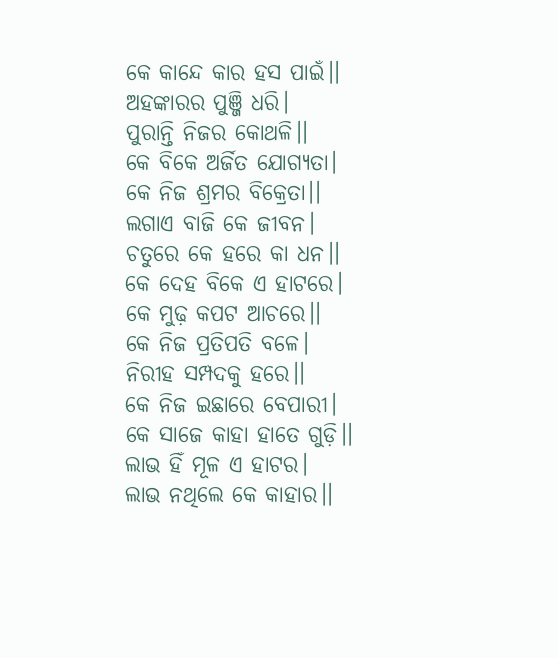କେ କାନ୍ଦେ କାର ହସ ପାଇଁ।।
ଅହଙ୍କାରର ପୁଞ୍ଜି ଧରି।
ପୁରାନ୍ତି ନିଜର କୋଥଳି।।
କେ ବିକେ ଅର୍ଜିତ ଯୋଗ୍ୟତା।
କେ ନିଜ ଶ୍ରମର ବିକ୍ରେତା।।
ଲଗାଏ ବାଜି କେ ଜୀବନ।
ଚତୁରେ କେ ହରେ କା ଧନ।।
କେ ଦେହ ବିକେ ଏ ହାଟରେ।
କେ ମୁଢ଼ କପଟ ଆଚରେ।।
କେ ନିଜ ପ୍ରତିପତି ବଳେ।
ନିରୀହ ସମ୍ପଦକୁ ହରେ।।
କେ ନିଜ ଇଛାରେ ବେପାରୀ।
କେ ସାଜେ କାହା ହାତେ ଗୁଡ଼ି।।
ଲାଭ ହିଁ ମୂଳ ଏ ହାଟର।
ଲାଭ ନଥିଲେ କେ କାହାର।।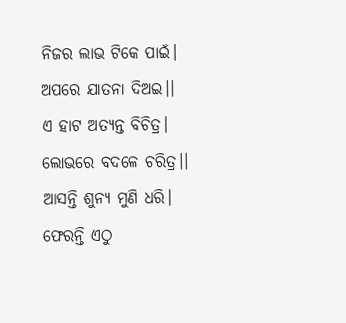ନିଜର ଲାଭ ଟିକେ ପାଇଁ।
ଅପରେ ଯାତନା ଦିଅଇ।।
ଏ ହାଟ ଅତ୍ୟନ୍ତ ବିଚିତ୍ର।
ଲୋଭରେ ବଦଳେ ଚରିତ୍ର।।
ଆସନ୍ତି ଶୁନ୍ୟ ମୁଣି ଧରି।
ଫେରନ୍ତି ଏଠୁ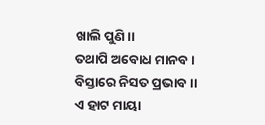ଖାଲି ପୁଣି।।
ତଥାପି ଅବୋଧ ମାନବ।
ବିସ୍ତାରେ ନିସତ ପ୍ରଭାବ।।
ଏ ହାଟ ମାୟା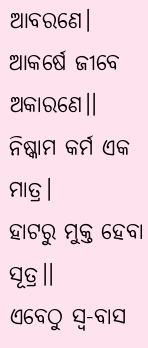ଆବରଣେ।
ଆକର୍ଷେ ଜୀବେ ଅକାରଣେ।।
ନିଷ୍କାମ କର୍ମ ଏକ ମାତ୍ର।
ହାଟରୁ ମୁକ୍ତ ହେବା ସୂତ୍ର।।
ଏବେଠୁ ସ୍ୱ-ବାସ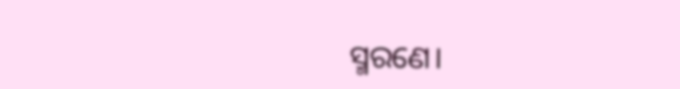ସ୍ମରଣେ।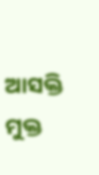ଆସକ୍ତି ମୁକ୍ତ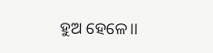ହୁଅ ହେଳେ।।